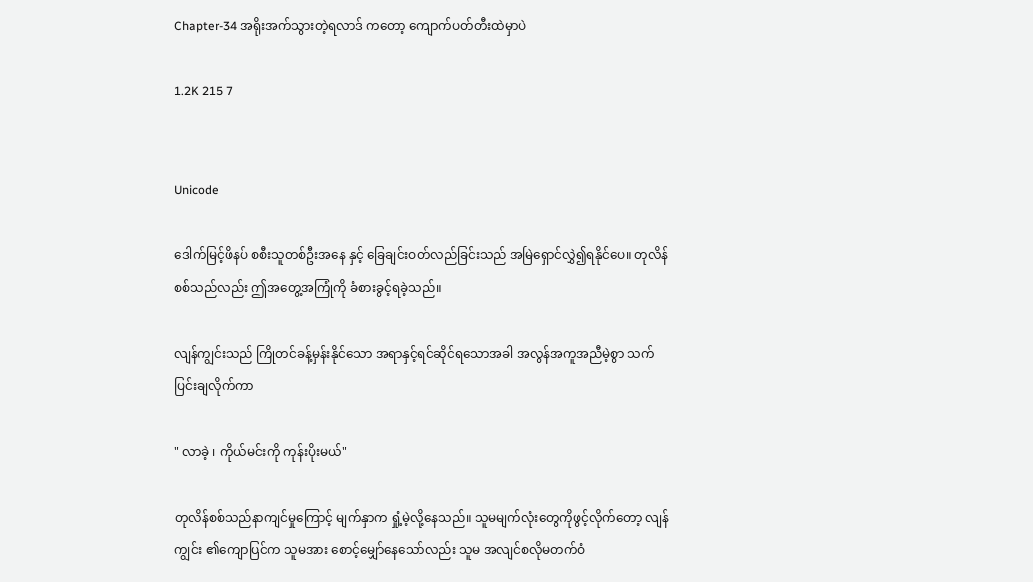Chapter-34 အရိုးအက်သွားတဲ့ရလာဒ် ကတော့ ကျောက်ပတ်တီးထဲမှာပဲ

1.2K 215 7


Unicode

ဒေါက်မြင့်ဖိနပ် စစီးသူတစ်ဦးအနေ နှင့် ခြေချင်းဝတ်လည်ခြင်းသည် အမြဲရှောင်လွှဲ၍ရနိုင်ပေ။ တုလိန်စစ်သည်လည်း ဤအတွေ့အကြုံကို ခံစားခွင့်ရခဲ့သည်။

လျန်ကျွင်းသည် ကြိုတင်ခန့်မှန်းနိုင်သော အရာနှင့်ရင်ဆိုင်ရသောအခါ အလွန်အကူအညီမဲ့စွာ သက်ပြင်းချလိုက်ကာ

" လာခဲ့ ၊ ကိုယ်မင်းကို ကုန်းပိုးမယ်"

တုလိန်စစ်သည်နာကျင်မှုကြောင့် မျက်နှာက ရှုံ့မဲ့လို့နေသည်။ သူမမျက်လုံးတွေကိုဖွင့်လိုက်တော့ လျန်ကျွင်း ၏ကျောပြင်က သူမအား စောင့်မျှော်နေသော်လည်း သူမ အလျင်စလိုမတက်ဝံ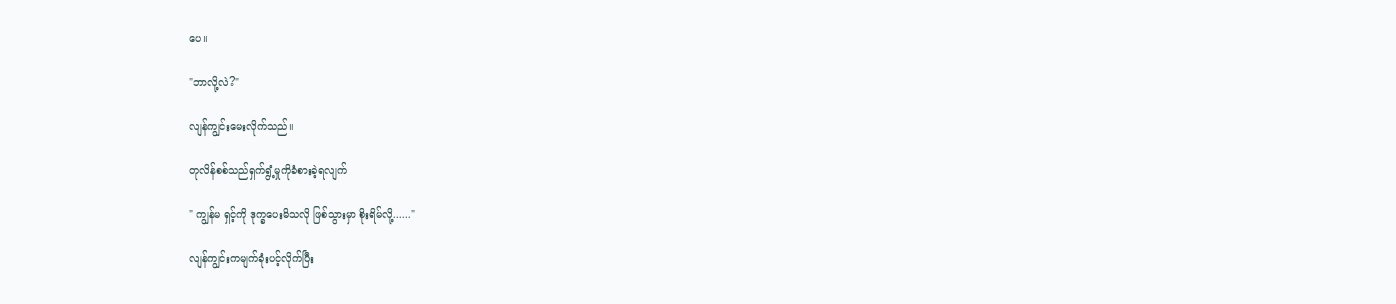ပေ။

"ဘာလို့လဲ?"

လျန်ကျွင်းမေးလိုက်သည်။

တုလိန်စစ်သည်ရှက်ရွံ့မှုကိုခံစားခဲ့ရလျက်

" ကျွန်မ ရှင့်ကို ဒုက္ခပေးမိသလို ဖြစ်သွားမှာ စိုးရိမ်လို့......"

လျန်ကျွင်းကမျက်ခုံးပင့်လိုက်ပြီး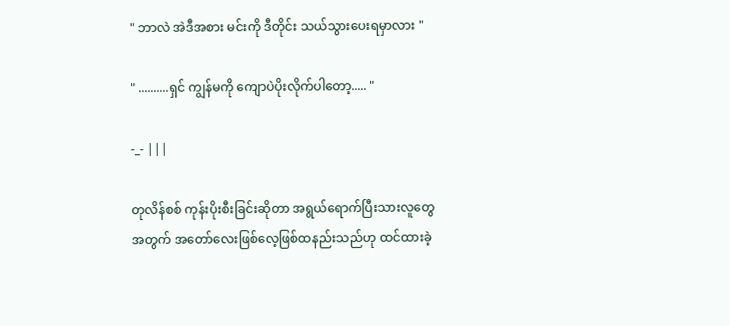" ဘာလဲ အဲဒီအစား မင်းကို ဒီတိုင်း သယ်သွားပေးရမှာလား "

" ..........ရှင် ကျွန်မကို ကျောပဲပိုးလိုက်ပါတော့..... "

-_- |||

တုလိန်စစ် ကုန်းပိုးစီးခြင်းဆိုတာ အရွယ်ရောက်ပြီးသားလူတွေအတွက် အတော်လေးဖြစ်လေ့ဖြစ်ထနည်းသည်ဟု ထင်ထားခဲ့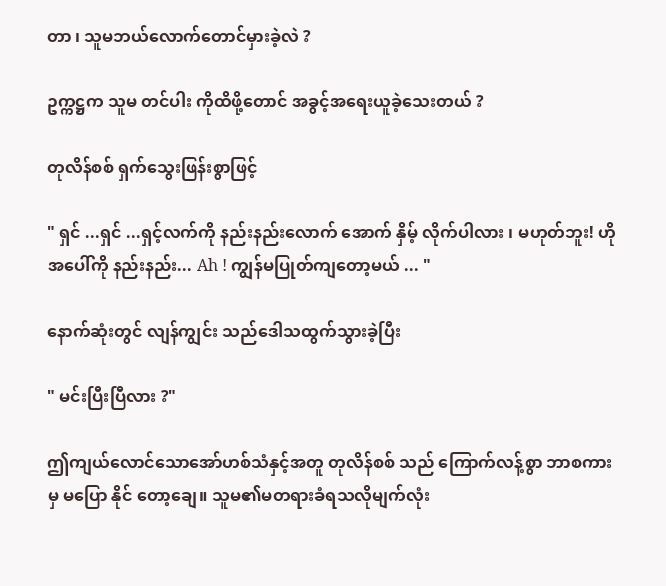တာ ၊ သူမဘယ်လောက်တောင်မှားခဲ့လဲ ?

ဥက္ကဋ္ဌက သူမ တင်ပါး ကိုထိဖို့တောင် အခွင့်အရေးယူခဲ့သေးတယ် ?

တုလိန်စစ် ရှက်သွေးဖြန်းစွာဖြင့်

" ရှင် ...ရှင် ...ရှင့်လက်ကို နည်းနည်းလောက် အောက် နှိမ့် လိုက်ပါလား ၊ မဟုတ်ဘူး! ဟို အပေါ်ကို နည်းနည်း... Ah ! ကျွန်မပြုတ်ကျတော့မယ် ... "

နောက်ဆုံးတွင် လျန်ကျွင်း သည်ဒေါသထွက်သွားခဲ့ပြီး

" မင်းပြီးပြီလား ?"

ဤကျယ်လောင်သောအော်ဟစ်သံနှင့်အတူ တုလိန်စစ် သည် ကြောက်လန့်စွာ ဘာစကားမှ မပြော နိုင် တော့ချေ။ သူမ၏မတရားခံရသလိုမျက်လုံး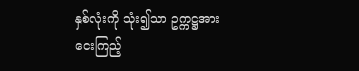နှစ်လုံးကို သုံး၍သာ ဥက္ကဋ္ဌအားငေးကြည့်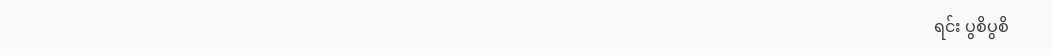ရင်း ပွစိပွစိ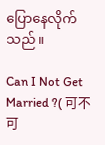ပြောနေလိုက်သည်။

Can I Not Get  Married ?( 可不可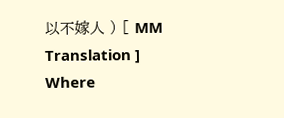以不嫁人 ) [ MM Translation ] Where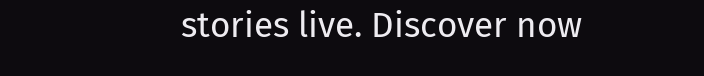stories live. Discover now